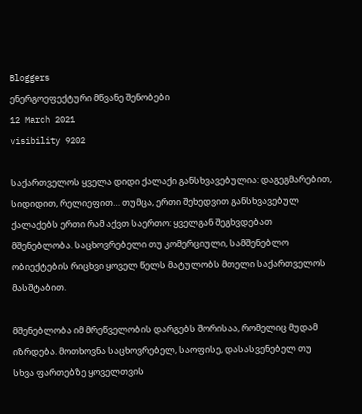Bloggers
ენერგოეფექტური მწვანე შენობები
12 March 2021
visibility 9202

საქართველოს ყველა დიდი ქალაქი განსხვავებულია: დაგეგმარებით, სიდიდით, რელიეფით… თუმცა, ერთი შეხედვით განსხვავებულ ქალაქებს ერთი რამ აქვთ საერთო: ყველგან შეგხვდებათ მშენებლობა. საცხოვრებელი თუ კომერციული, სამშენებლო ობიექტების რიცხვი ყოველ წელს მატულობს მთელი საქართველოს მასშტაბით.

მშენებლობა იმ მრეწველობის დარგებს შორისაა, რომელიც მუდამ იზრდება. მოთხოვნა საცხოვრებელ, საოფისე, დასასვენებელ თუ სხვა ფართებზე ყოველთვის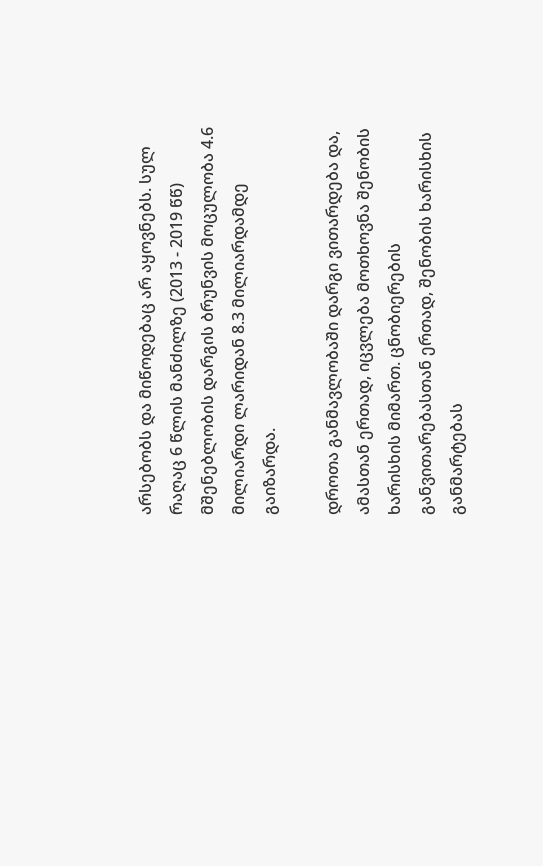არსებობს და მიწოდებაც არ აყოვნებს. სულ რაღაც 6 წლის მანძილზე (2013 - 2019 წწ) მშენებლობის დარგის ბრუნვის მოცულობა 4.6 მილიარდი ლარიდან 8.3 მილიარდამდე გაიზარდა.

დროთა განმავლობაში დარგი ვითარდება და, ამასთან ერთად, იცვლება მოთხოვნა შენობის ხარისხის მიმართ. ცნობიერების განვითარებასთან ერთად, შენობის ხარისხის განმარტებას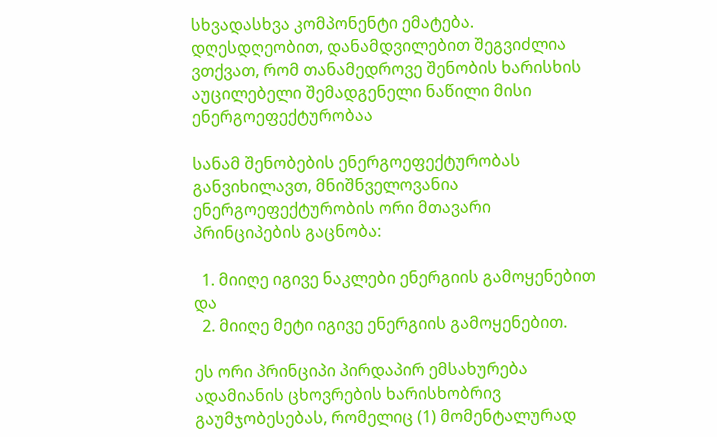სხვადასხვა კომპონენტი ემატება. დღესდღეობით, დანამდვილებით შეგვიძლია ვთქვათ, რომ თანამედროვე შენობის ხარისხის აუცილებელი შემადგენელი ნაწილი მისი ენერგოეფექტურობაა

სანამ შენობების ენერგოეფექტურობას განვიხილავთ, მნიშნველოვანია ენერგოეფექტურობის ორი მთავარი პრინციპების გაცნობა:

  1. მიიღე იგივე ნაკლები ენერგიის გამოყენებით და
  2. მიიღე მეტი იგივე ენერგიის გამოყენებით.

ეს ორი პრინციპი პირდაპირ ემსახურება ადამიანის ცხოვრების ხარისხობრივ გაუმჯობესებას, რომელიც (1) მომენტალურად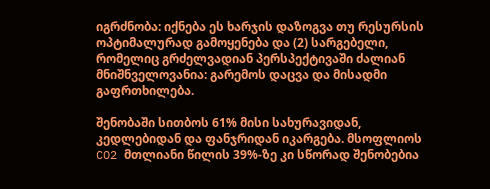იგრძნობა: იქნება ეს ხარჯის დაზოგვა თუ რესურსის ოპტიმალურად გამოყენება და (2) სარგებელი, რომელიც გრძელვადიან პერსპექტივაში ძალიან მნიშნველოვანია: გარემოს დაცვა და მისადმი გაფრთხილება.

შენობაში სითბოს 61% მისი სახურავიდან, კედლებიდან და ფანჯრიდან იკარგება. მსოფლიოს CO2 მთლიანი წილის 39%-ზე კი სწორად შენობებია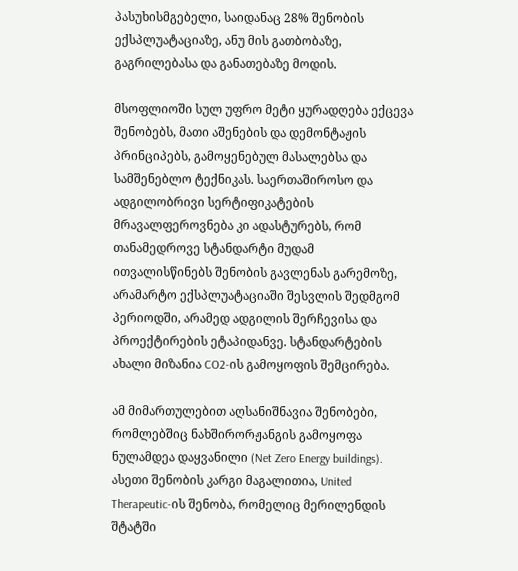პასუხისმგებელი, საიდანაც 28% შენობის ექსპლუატაციაზე, ანუ მის გათბობაზე, გაგრილებასა და განათებაზე მოდის.

მსოფლიოში სულ უფრო მეტი ყურადღება ექცევა შენობებს, მათი აშენების და დემონტაჟის პრინციპებს, გამოყენებულ მასალებსა და სამშენებლო ტექნიკას. საერთაშიროსო და ადგილობრივი სერტიფიკატების მრავალფეროვნება კი ადასტურებს, რომ თანამედროვე სტანდარტი მუდამ ითვალისწინებს შენობის გავლენას გარემოზე, არამარტო ექსპლუატაციაში შესვლის შედმგომ პერიოდში, არამედ ადგილის შერჩევისა და პროექტირების ეტაპიდანვე. სტანდარტების ახალი მიზანია CO2-ის გამოყოფის შემცირება.

ამ მიმართულებით აღსანიშნავია შენობები, რომლებშიც ნახშირორჟანგის გამოყოფა ნულამდეა დაყვანილი (Net Zero Energy buildings). ასეთი შენობის კარგი მაგალითია, United Therapeutic-ის შენობა, რომელიც მერილენდის შტატში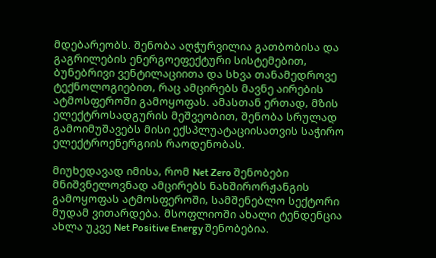მდებარეობს. შენობა აღჭურვილია გათბობისა და გაგრილების ენერგოეფექტური სისტემებით, ბუნებრივი ვენტილაციითა და სხვა თანამედროვე ტექნოლოგიებით, რაც ამცირებს მავნე აირების ატმოსფეროში გამოყოფას. ამასთან ერთად, მზის ელექტროსადგურის მეშვეობით, შენობა სრულად გამოიმუშავებს მისი ექსპლუატაციისათვის საჭირო ელექტროენერგიის რაოდენობას.

მიუხედავად იმისა, რომ Net Zero შენობები მნიშვნელოვნად ამცირებს ნახშირორჟანგის გამოყოფას ატმოსფეროში, სამშენებლო სექტორი მუდამ ვითარდება. მსოფლიოში ახალი ტენდენცია ახლა უკვე Net Positive Energy შენობებია.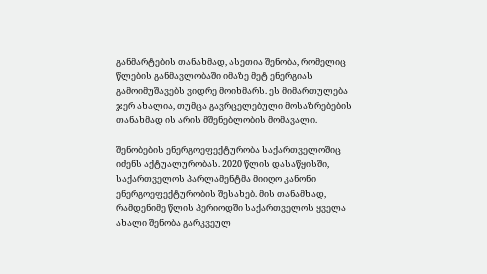განმარტების თანახმად, ასეთია შენობა, რომელიც წლების განმავლობაში იმაზე მეტ ენერგიას გამოიმუშავებს ვიდრე მოიხმარს. ეს მიმართულება ჯერ ახალია, თუმცა გავრცელებული მოსაზრებების თანახმად ის არის მშენებლობის მომავალი.

შენობების ენერგოეფექტურობა საქართველოშიც იძენს აქტუალურობას. 2020 წლის დასაწყისში, საქართველოს პარლამენტმა მიიღო კანონი ენერგოეფექტურობის შესახებ. მის თანამხად, რამდენიმე წლის პერიოდში საქართველოს ყველა ახალი შენობა გარკვეულ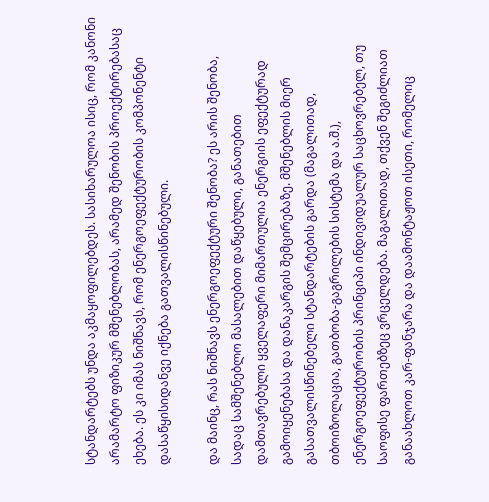სტანდარტებს უნდა აკმაყოფილებდეს. სასიხარულოა ისიც, რომ კანონი არამარტო ფიზიკურ მშენებლობას, არამედ შენობის პროექტირებასაც ეხება. ეს კი იმას ნიშნავს, რომ ენერგოეფექტურობის კომპონენტი დასაწყისიდანვე იქნება გათვალისწინებული.

და მაინც, რას ნიშნავს ენერგოეფექტური შენობა? ეს არის შენობა, სადაც სამშენებლო მასალებით დაწყებული, განათებით დამთავრებული ყველაფერი მიმართულია ენერგიის ეფექტურად გამოიყენებასა და დანაკარგის შემცირებაზე. მშენებლის მიერ გასათვალისწინებელი სტანდარტების გარდა (მაგალითად, თბოიზოლაცია, გათბობა-გაგრილების სისტემა და ა.შ.), ენერგოეფექტურობის პრინციპი ინდივიდუალურ საცხოვრებელ, თუ საოფისე ფართებზეც ვრცელდება. მაგალითად, თქვენ შეგიძლიათ განაახლოთ კარ-ფანჯარა და დაამონტაჟოთ ისეთი, რომელიც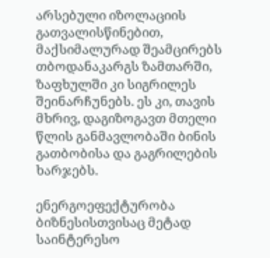არსებული იზოლაციის გათვალისწინებით, მაქსიმალურად შეამცირებს თბოდანაკარგს ზამთარში, ზაფხულში კი სიგრილეს შეინარჩუნებს. ეს კი, თავის მხრივ, დაგიზოგავთ მთელი წლის განმავლობაში ბინის გათბობისა და გაგრილების ხარჯებს.

ენერგოეფექტურობა ბიზნესისთვისაც მეტად საინტერესო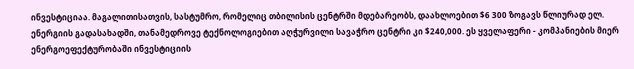ინვესტიციაა. მაგალითისათვის, სასტუმრო, რომელიც თბილისის ცენტრში მდებარეობს, დაახლოებით $6 300 ზოგავს წლიურად ელ. ენერგიის გადასახადში, თანამედროვე ტექნოლოგიებით აღჭურვილი სავაჭრო ცენტრი კი $240,000. ეს ყველაფერი - კომპანიების მიერ ენერგოეფექტურობაში ინვესტიციის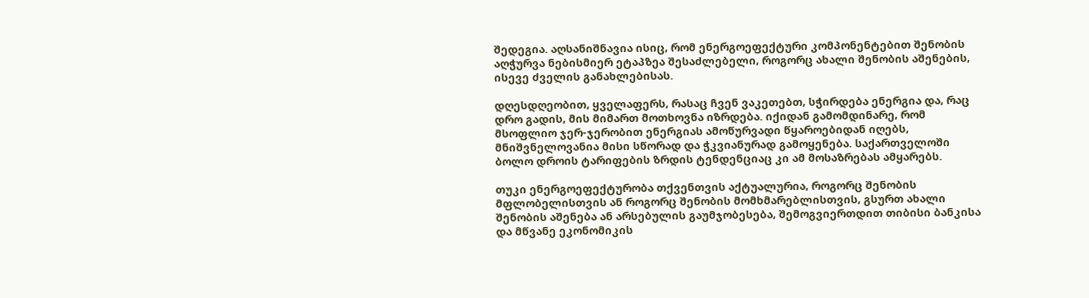შედეგია. აღსანიშნავია ისიც, რომ ენერგოეფექტური კომპონენტებით შენობის აღჭურვა ნებისმიერ ეტაპზეა შესაძლებელი, როგორც ახალი შენობის აშენების, ისევე ძველის განახლებისას.

დღესდღეობით, ყველაფერს, რასაც ჩვენ ვაკეთებთ, სჭირდება ენერგია და, რაც დრო გადის, მის მიმართ მოთხოვნა იზრდება. იქიდან გამომდინარე, რომ მსოფლიო ჯერ-ჯერობით ენერგიას ამოწურვადი წყაროებიდან იღებს, მნიშვნელოვანია მისი სწორად და ჭკვიანურად გამოყენება. საქართველოში ბოლო დროის ტარიფების ზრდის ტენდენციაც კი ამ მოსაზრებას ამყარებს.

თუკი ენერგოეფექტურობა თქვენთვის აქტუალურია, როგორც შენობის მფლობელისთვის ან როგორც შენობის მომხმარებლისთვის, გსურთ ახალი შენობის აშენება ან არსებულის გაუმჯობესება, შემოგვიერთდით თიბისი ბანკისა და მწვანე ეკონომიკის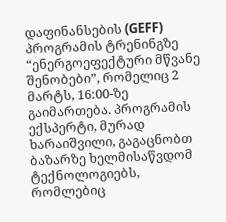დაფინანსების (GEFF) პროგრამის ტრენინგზე “ენერგოეფექტური მწვანე შენობები”, რომელიც 2 მარტს, 16:00-ზე გაიმართება. პროგრამის ექსპერტი, მურად ხარაიშვილი, გაგაცნობთ ბაზარზე ხელმისაწვდომ ტექნოლოგიებს, რომლებიც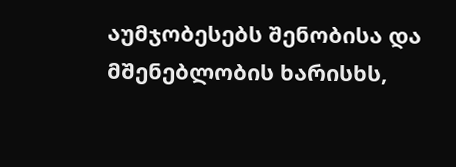აუმჯობესებს შენობისა და მშენებლობის ხარისხს,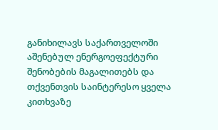განიხილავს საქართველოში აშენებულ ენერგოეფექტური შენობების მაგალითებს და თქვენთვის საინტერესო ყველა კითხვაზე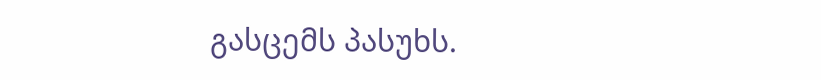გასცემს პასუხს.